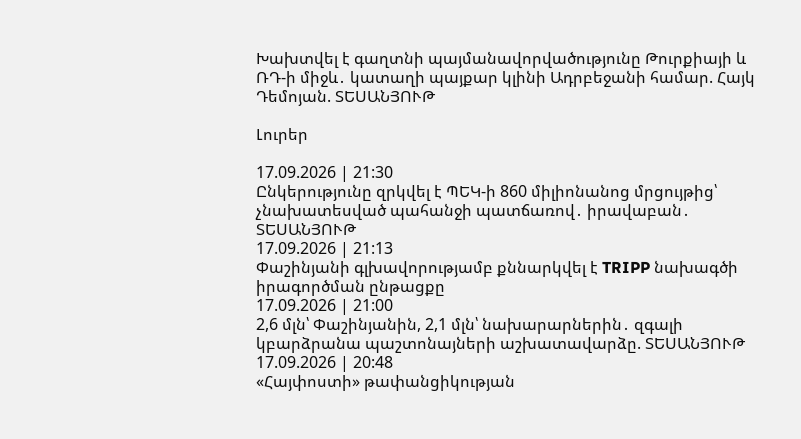Խախտվել է գաղտնի պայմանավորվածությունը Թուրքիայի և ՌԴ-ի միջև․ կատաղի պայքար կլինի Ադրբեջանի համար. Հայկ Դեմոյան. ՏԵՍԱՆՅՈՒԹ

Լուրեր

17.09.2026 | 21:30
Ընկերությունը զրկվել է ՊԵԿ-ի 860 միլիոնանոց մրցույթից՝ չնախատեսված պահանջի պատճառով․ իրավաբան․ ՏԵՍԱՆՅՈՒԹ
17.09.2026 | 21:13
Փաշինյանի գլխավորությամբ քննարկվել է TRIPP նախագծի իրագործման ընթացքը
17.09.2026 | 21:00
2,6 մլն՝ Փաշինյանին, 2,1 մլն՝ նախարարներին․ զգալի կբարձրանա պաշտոնայների աշխատավարձը. ՏԵՍԱՆՅՈՒԹ
17.09.2026 | 20:48
«Հայփոստի» թափանցիկության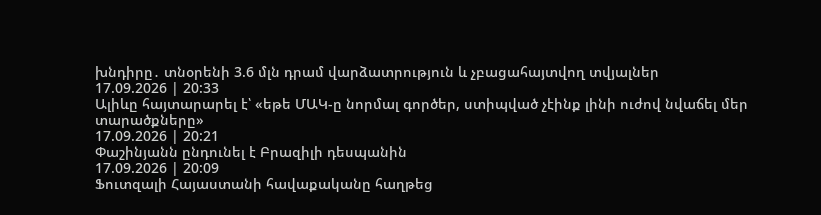խնդիրը․ տնօրենի 3.6 մլն դրամ վարձատրություն և չբացահայտվող տվյալներ
17.09.2026 | 20:33
Ալիևը հայտարարել է՝ «եթե ՄԱԿ-ը նորմալ գործեր, ստիպված չէինք լինի ուժով նվաճել մեր տարածքները»
17.09.2026 | 20:21
Փաշինյանն ընդունել է Բրազիլի դեսպանին
17.09.2026 | 20:09
Ֆուտզալի Հայաստանի հավաքականը հաղթեց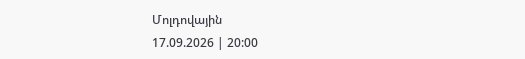Մոլդովային
17.09.2026 | 20:00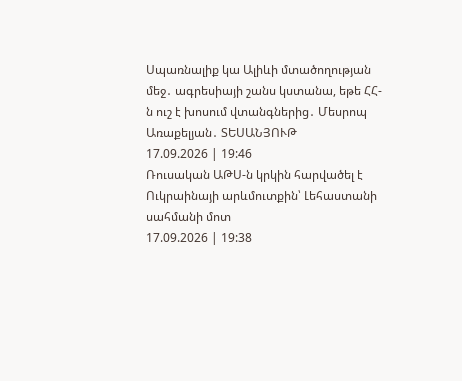Սպառնալիք կա Ալիևի մտածողության մեջ․ ագրեսիայի շանս կստանա, եթե ՀՀ-ն ուշ է խոսում վտանգներից․ Մեսրոպ Առաքելյան․ ՏԵՍԱՆՅՈՒԹ
17.09.2026 | 19:46
Ռուսական ԱԹՍ-ն կրկին հարվածել է Ուկրաինայի արևմուտքին՝ Լեհաստանի սահմանի մոտ
17.09.2026 | 19:38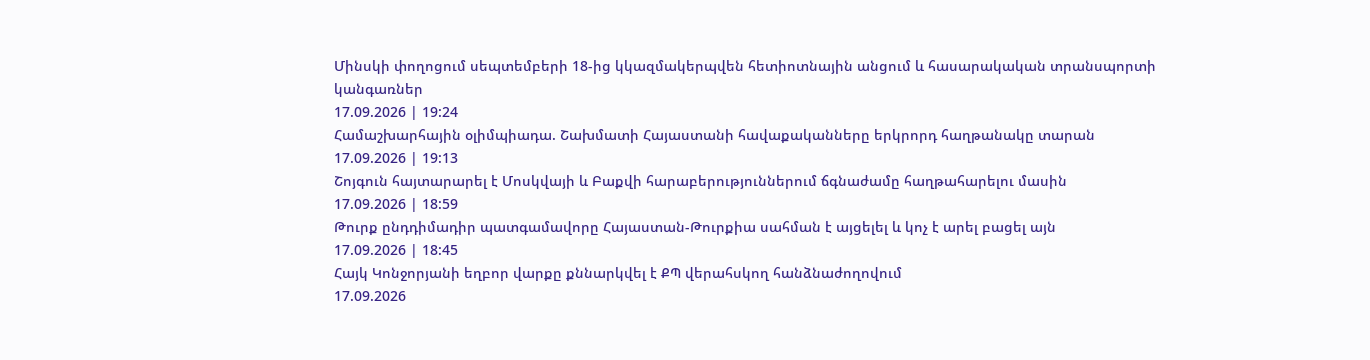Մինսկի փողոցում սեպտեմբերի 18-ից կկազմակերպվեն հետիոտնային անցում և հասարակական տրանսպորտի կանգառներ
17.09.2026 | 19:24
Համաշխարհային օլիմպիադա. Շախմատի Հայաստանի հավաքականները երկրորդ հաղթանակը տարան
17.09.2026 | 19:13
Շոյգուն հայտարարել է Մոսկվայի և Բաքվի հարաբերություններում ճգնաժամը հաղթահարելու մասին
17.09.2026 | 18:59
Թուրք ընդդիմադիր պատգամավորը Հայաստան-Թուրքիա սահման է այցելել և կոչ է արել բացել այն
17.09.2026 | 18:45
Հայկ Կոնջորյանի եղբոր վարքը քննարկվել է ՔՊ վերահսկող հանձնաժողովում
17.09.2026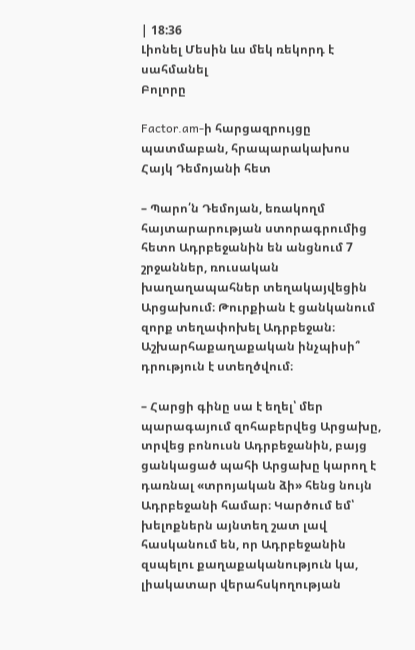| 18:36
Լիոնել Մեսին ևս մեկ ռեկորդ է սահմանել
Բոլորը

Factor.am-ի հարցազրույցը պատմաբան, հրապարակախոս Հայկ Դեմոյանի հետ

– Պարո՛ն Դեմոյան, եռակողմ հայտարարության ստորագրումից հետո Ադրբեջանին են անցնում 7 շրջաններ, ռուսական խաղաղապահներ տեղակայվեցին Արցախում։ Թուրքիան է ցանկանում զորք տեղափոխել Ադրբեջան։ Աշխարհաքաղաքական ինչպիսի՞ դրություն է ստեղծվում։

– Հարցի գինը սա է եղել՝ մեր պարագայում զոհաբերվեց Արցախը, տրվեց բոնուսն Ադրբեջանին, բայց ցանկացած պահի Արցախը կարող է դառնալ «տրոյական ձի» հենց նույն Ադրբեջանի համար։ Կարծում եմ՝ խելոքներն այնտեղ շատ լավ հասկանում են, որ Ադրբեջանին զսպելու քաղաքականություն կա, լիակատար վերահսկողության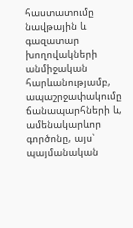հաստատումը նավթային և գազատար խողովակների անմիջական հարևանությամբ, ապաշրջափակումը ճանապարհների և, ամենակարևոր գործոնը, այս՝ պայմանական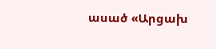ասած «Արցախ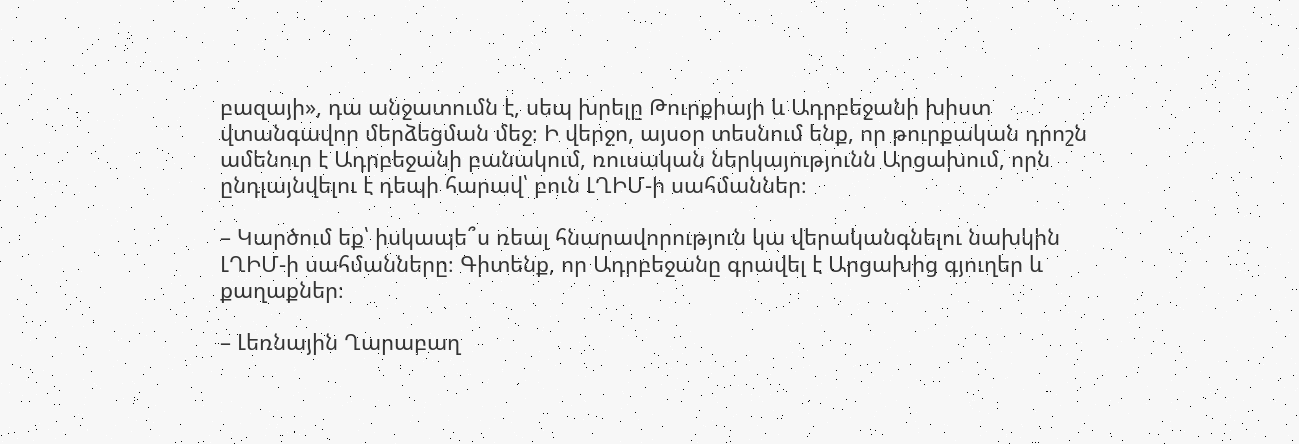բազայի», դա անջատումն է, սեպ խրելը Թուրքիայի և Ադրբեջանի խիստ վտանգավոր մերձեցման մեջ։ Ի վերջո, այսօր տեսնում ենք, որ թուրքական դրոշն ամենուր է Ադրբեջանի բանակում, ռուսական ներկայությունն Արցախում, որն ընդլայնվելու է դեպի հարավ՝ բուն ԼՂԻՄ-ի սահմաններ։

– Կարծում եք՝ իսկապե՞ս ռեալ հնարավորություն կա վերականգնելու նախկին ԼՂԻՄ-ի սահմանները։ Գիտենք, որ Ադրբեջանը գրավել է Արցախից գյուղեր և քաղաքներ։

– Լեռնային Ղարաբաղ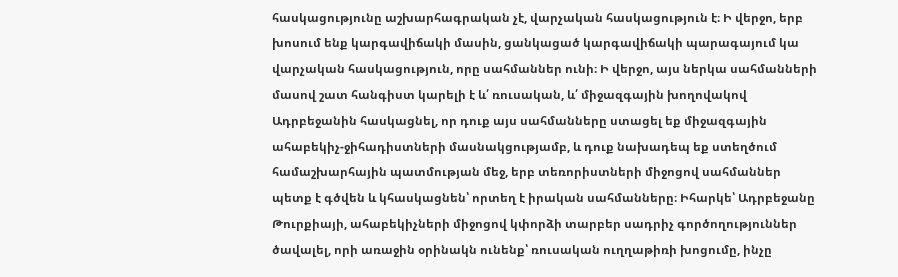հասկացությունը աշխարհագրական չէ, վարչական հասկացություն է։ Ի վերջո, երբ խոսում ենք կարգավիճակի մասին, ցանկացած կարգավիճակի պարագայում կա վարչական հասկացություն, որը սահմաններ ունի։ Ի վերջո, այս ներկա սահմանների մասով շատ հանգիստ կարելի է և՛ ռուսական, և՛ միջազգային խողովակով Ադրբեջանին հասկացնել, որ դուք այս սահմանները ստացել եք միջազգային ահաբեկիչ-ջիհադիստների մասնակցությամբ, և դուք նախադեպ եք ստեղծում համաշխարհային պատմության մեջ, երբ տեռորիստների միջոցով սահմաններ պետք է գծվեն և կհասկացնեն՝ որտեղ է իրական սահմանները։ Իհարկե՝ Ադրբեջանը Թուրքիայի, ահաբեկիչների միջոցով կփորձի տարբեր սադրիչ գործողություններ ծավալել, որի առաջին օրինակն ունենք՝ ռուսական ուղղաթիռի խոցումը, ինչը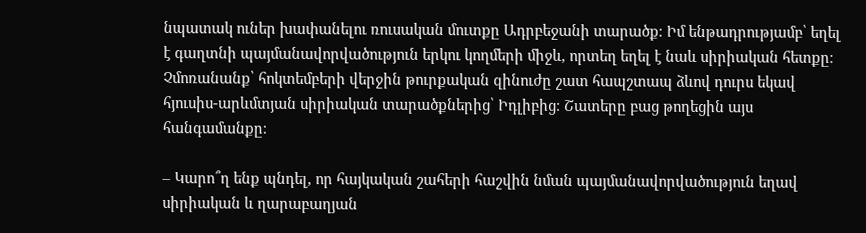նպատակ ուներ խափանելու ռուսական մուտքը Ադրբեջանի տարածք։ Իմ ենթադրությամբ՝ եղել է գաղտնի պայմանավորվածություն երկու կողմերի միջև, որտեղ եղել է նաև սիրիական հետքը։ Չմոռանանք՝ հոկտեմբերի վերջին թուրքական զինուժը շատ հապշտապ ձևով դուրս եկավ հյուսիս-արևմտյան սիրիական տարածքներից՝ Իդլիբից։ Շատերը բաց թողեցին այս հանգամանքը։

– Կարո՞ղ ենք պնդել, որ հայկական շահերի հաշվին նման պայմանավորվածություն եղավ սիրիական և ղարաբաղյան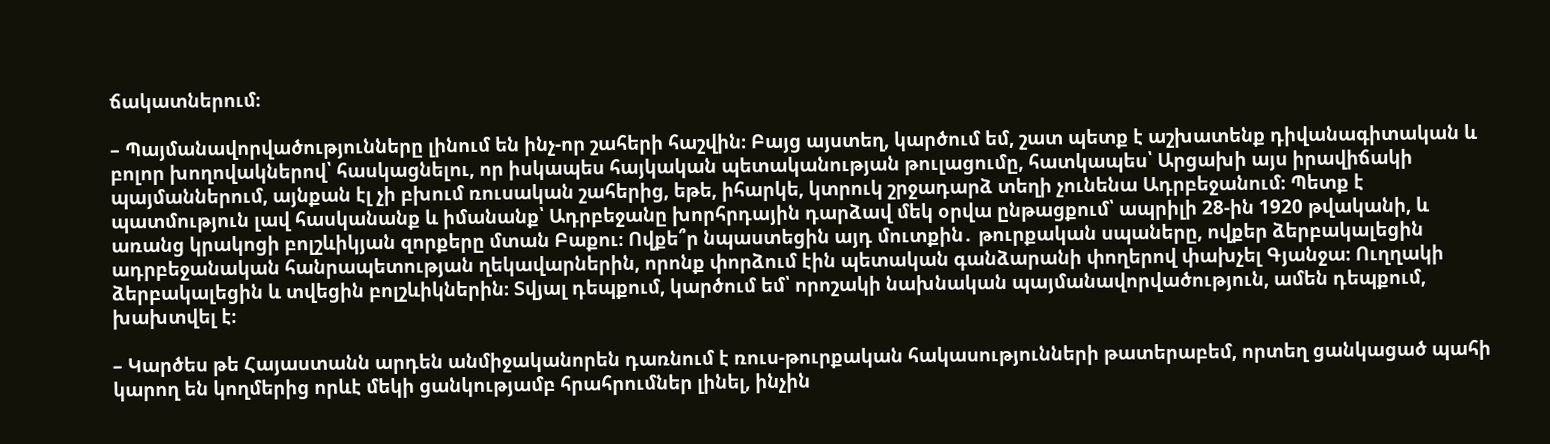ճակատներում։

– Պայմանավորվածությունները լինում են ինչ-որ շահերի հաշվին։ Բայց այստեղ, կարծում եմ, շատ պետք է աշխատենք դիվանագիտական և բոլոր խողովակներով՝ հասկացնելու, որ իսկապես հայկական պետականության թուլացումը, հատկապես՝ Արցախի այս իրավիճակի պայմաններում, այնքան էլ չի բխում ռուսական շահերից, եթե, իհարկե, կտրուկ շրջադարձ տեղի չունենա Ադրբեջանում։ Պետք է պատմություն լավ հասկանանք և իմանանք՝ Ադրբեջանը խորհրդային դարձավ մեկ օրվա ընթացքում՝ ապրիլի 28-ին 1920 թվականի, և առանց կրակոցի բոլշևիկյան զորքերը մտան Բաքու։ Ովքե՞ր նպաստեցին այդ մուտքին․ թուրքական սպաները, ովքեր ձերբակալեցին ադրբեջանական հանրապետության ղեկավարներին, որոնք փորձում էին պետական գանձարանի փողերով փախչել Գյանջա։ Ուղղակի ձերբակալեցին և տվեցին բոլշևիկներին։ Տվյալ դեպքում, կարծում եմ՝ որոշակի նախնական պայմանավորվածություն, ամեն դեպքում, խախտվել է։

– Կարծես թե Հայաստանն արդեն անմիջականորեն դառնում է ռուս-թուրքական հակասությունների թատերաբեմ, որտեղ ցանկացած պահի կարող են կողմերից որևէ մեկի ցանկությամբ հրահրումներ լինել, ինչին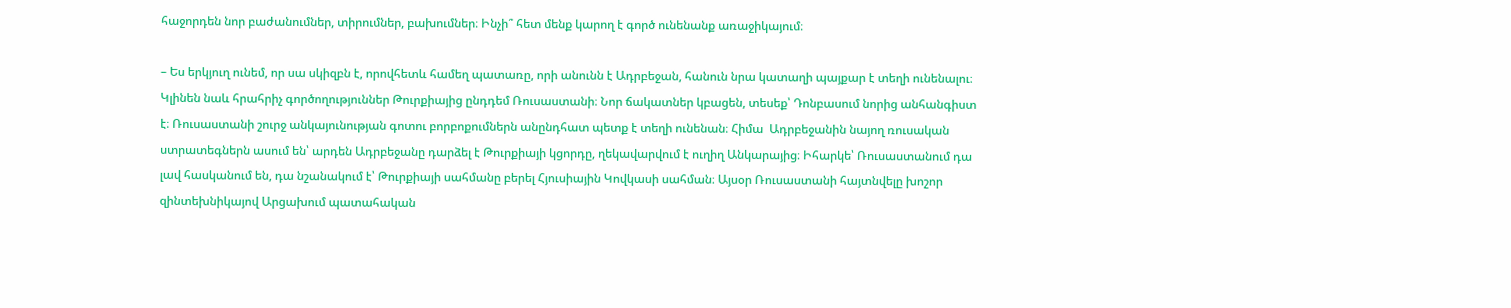հաջորդեն նոր բաժանումներ, տիրումներ, բախումներ։ Ինչի՞ հետ մենք կարող է գործ ունենանք առաջիկայում։

– Ես երկյուղ ունեմ, որ սա սկիզբն է, որովհետև համեղ պատառը, որի անունն է Ադրբեջան, հանուն նրա կատաղի պայքար է տեղի ունենալու։ Կլինեն նաև հրահրիչ գործողություններ Թուրքիայից ընդդեմ Ռուսաստանի։ Նոր ճակատներ կբացեն, տեսեք՝ Դոնբասում նորից անհանգիստ է։ Ռուսաստանի շուրջ անկայունության գոտու բորբոքումներն անընդհատ պետք է տեղի ունենան։ Հիմա  Ադրբեջանին նայող ռուսական ստրատեգներն ասում են՝ արդեն Ադրբեջանը դարձել է Թուրքիայի կցորդը, ղեկավարվում է ուղիղ Անկարայից։ Իհարկե՝ Ռուսաստանում դա լավ հասկանում են, դա նշանակում է՝ Թուրքիայի սահմանը բերել Հյուսիային Կովկասի սահման։ Այսօր Ռուսաստանի հայտնվելը խոշոր զինտեխնիկայով Արցախում պատահական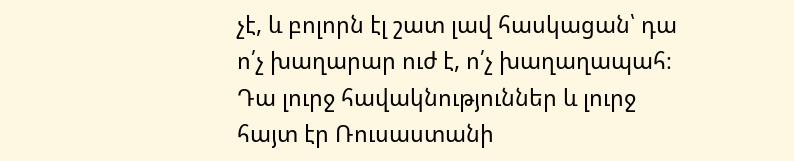չէ, և բոլորն էլ շատ լավ հասկացան՝ դա ո՛չ խաղարար ուժ է, ո՛չ խաղաղապահ։ Դա լուրջ հավակնություններ և լուրջ հայտ էր Ռուսաստանի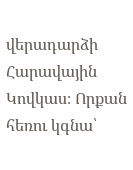վերադարձի Հարավային Կովկաս։ Որքան հեռու կգնա՝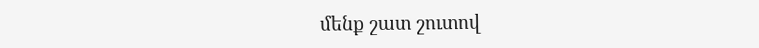մենք շատ շուտով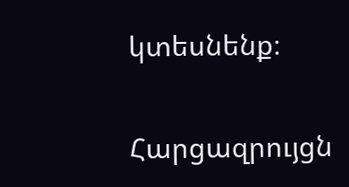կտեսնենք։

Հարցազրույցն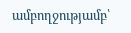ամբողջությամբ՝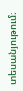տեսանյութում։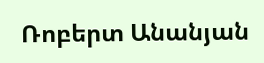Ռոբերտ Անանյան